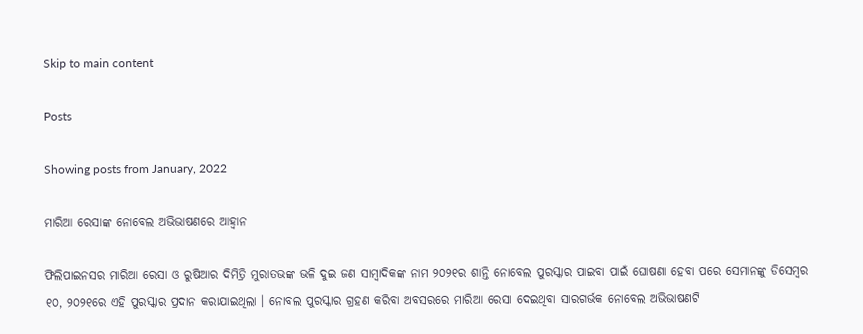Skip to main content

Posts

Showing posts from January, 2022

ମାରିଆ ରେସାଙ୍କ ନୋବେଲ ଅଭିଭାଷଣରେ ଆହ୍ୱାନ

ଫିଲିପାଇନସର ମାରିଆ ରେସା ଓ ରୁଷିଆର ଦିମିତ୍ରି ମୁରାତଭଙ୍କ ଭଳି ଦୁଇ ଜଣ ସାମ୍ୱାଦିକଙ୍କ ନାମ ୨୦୨୧ର ଶାନ୍ତି ନୋବେଲ ପୁରସ୍କାର ପାଇବା ପାଇଁ ଘୋଷଣା ହେବା ପରେ ସେମାନଙ୍କୁ ଡିସେମ୍ୱର ୧୦, ୨୦୨୧ରେ ଏହି ପୁରସ୍କାର ପ୍ରଦାନ କରାଯାଇଥିଲା । ନୋବଲ ପୁରସ୍କାର ଗ୍ରହଣ କରିବା ଅବସରରେ ମାରିଆ ରେସା ଦେଇଥିବା ସାରଗର୍ଭକ ନୋବେଲ ଅଭିଭାଷଣଟି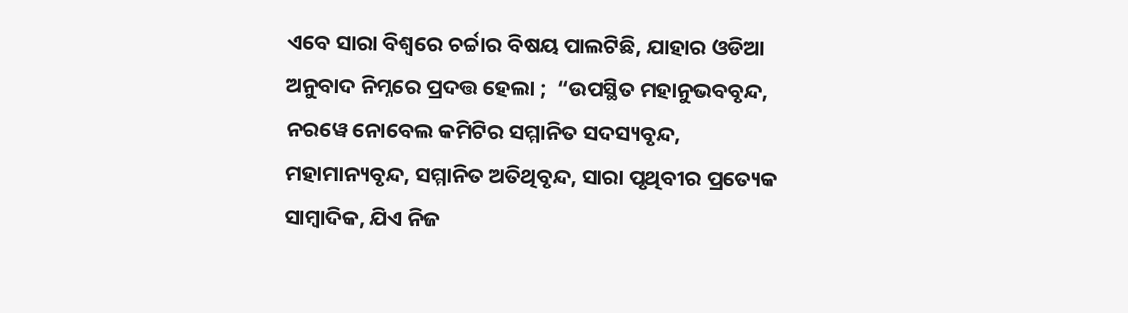ଏବେ ସାରା ବିଶ୍ୱରେ ଚର୍ଚ୍ଚାର ବିଷୟ ପାଲଟିଛି, ଯାହାର ଓଡିଆ ଅନୁବାଦ ନିମ୍ନରେ ପ୍ରଦତ୍ତ ହେଲା ;  “ଉପସ୍ଥିତ ମହାନୁଭବବୃନ୍ଦ, ନରୱେ ନୋବେଲ କମିଟିର ସମ୍ମାନିତ ସଦସ୍ୟବୃନ୍ଦ, ମହାମାନ୍ୟବୃନ୍ଦ, ସମ୍ମାନିତ ଅତିଥିବୃନ୍ଦ, ସାରା ପୃଥିବୀର ପ୍ରତ୍ୟେକ ସାମ୍ୱାଦିକ, ଯିଏ ନିଜ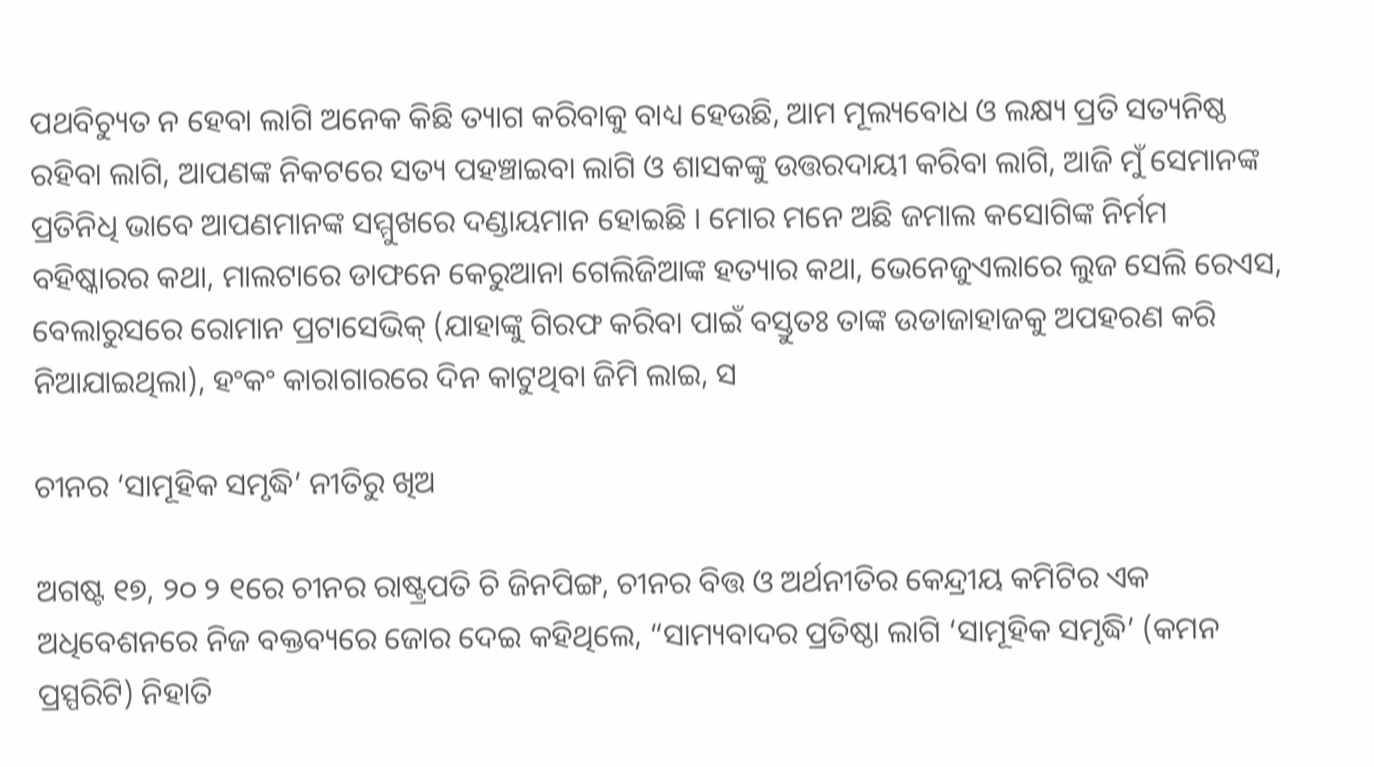ପଥବିଚ୍ୟୁତ ନ ହେବା ଲାଗି ଅନେକ କିଛି ତ୍ୟାଗ କରିବାକୁ ବାଧ୍ୟ ହେଉଛି, ଆମ ମୂଲ୍ୟବୋଧ ଓ ଲକ୍ଷ୍ୟ ପ୍ରତି ସତ୍ୟନିଷ୍ଠ ରହିବା ଲାଗି, ଆପଣଙ୍କ ନିକଟରେ ସତ୍ୟ ପହଞ୍ଚାଇବା ଲାଗି ଓ ଶାସକଙ୍କୁ ଉତ୍ତରଦାୟୀ କରିବା ଲାଗି, ଆଜି ମୁଁ ସେମାନଙ୍କ ପ୍ରତିନିଧି ଭାବେ ଆପଣମାନଙ୍କ ସମ୍ମୁଖରେ ଦଣ୍ଡାୟମାନ ହୋଇଛି । ମୋର ମନେ ଅଛି ଜମାଲ କସୋଗିଙ୍କ ନିର୍ମମ ବହିଷ୍କାରର କଥା, ମାଲଟାରେ ଡାଫନେ କେରୁଆନା ଗେଲିଜିଆଙ୍କ ହତ୍ୟାର କଥା, ଭେନେଜୁଏଲାରେ ଲୁଜ ସେଲି ରେଏସ, ବେଲାରୁସରେ ରୋମାନ ପ୍ରଟାସେଭିକ୍ (ଯାହାଙ୍କୁ ଗିରଫ କରିବା ପାଇଁ ବସ୍ତୁତଃ ତାଙ୍କ ଉଡାଜାହାଜକୁ ଅପହରଣ କରି ନିଆଯାଇଥିଲା), ହଂକଂ କାରାଗାରରେ ଦିନ କାଟୁଥିବା ଜିମି ଲାଇ, ସ

ଚୀନର ‘ସାମୂହିକ ସମୃଦ୍ଧି’ ନୀତିରୁ ଖିଅ

ଅଗଷ୍ଟ ୧୭, ୨୦ ୨ ୧ରେ ଚୀନର ରାଷ୍ଟ୍ରପତି ଚି ଜିନପିଙ୍ଗ, ଚୀନର ବିତ୍ତ ଓ ଅର୍ଥନୀତିର କେନ୍ଦ୍ରୀୟ କମିଟିର ଏକ ଅଧିବେଶନରେ ନିଜ ବକ୍ତବ୍ୟରେ ଜୋର ଦେଇ କହିଥିଲେ, “ସାମ୍ୟବାଦର ପ୍ରତିଷ୍ଠା ଲାଗି ‘ସାମୂହିକ ସମୃଦ୍ଧି’ (କମନ ପ୍ରସ୍ପରିଟି) ନିହାତି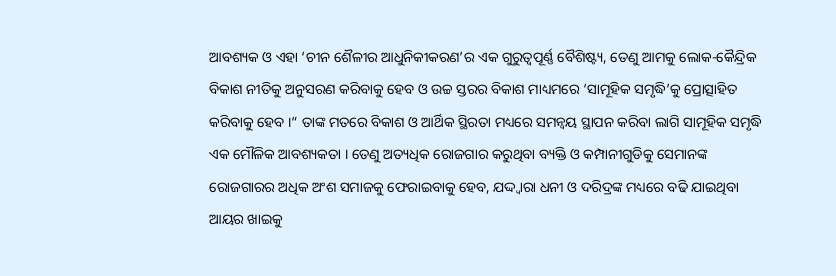ଆବଶ୍ୟକ ଓ ଏହା ‘ଚୀନ ଶୈଳୀର ଆଧୁନିକୀକରଣ’ର ଏକ ଗୁରୁତ୍ୱପୂର୍ଣ୍ଣ ବୈଶିଷ୍ଟ୍ୟ, ତେଣୁ ଆମକୁ ଲୋକ-କୈନ୍ଦ୍ରିକ ବିକାଶ ନୀତିକୁ ଅନୁସରଣ କରିବାକୁ ହେବ ଓ ଉଚ୍ଚ ସ୍ତରର ବିକାଶ ମାଧ୍ୟମରେ ‘ସାମୂହିକ ସମୃଦ୍ଧି’କୁ ପ୍ରୋତ୍ସାହିତ କରିବାକୁ ହେବ ।“ ତାଙ୍କ ମତରେ ବିକାଶ ଓ ଆର୍ଥିକ ସ୍ଥିରତା ମଧ୍ୟରେ ସମନ୍ୱୟ ସ୍ଥାପନ କରିବା ଲାଗି ସାମୂହିକ ସମୃଦ୍ଧି ଏକ ମୌଳିକ ଆବଶ୍ୟକତା । ତେଣୁ ଅତ୍ୟଧିକ ରୋଜଗାର କରୁଥିବା ବ୍ୟକ୍ତି ଓ କମ୍ପାନୀଗୁଡିକୁ ସେମାନଙ୍କ ରୋଜଗାରର ଅଧିକ ଅଂଶ ସମାଜକୁ ଫେରାଇବାକୁ ହେବ, ଯଦ୍ଦ୍ୱାରା ଧନୀ ଓ ଦରିଦ୍ରଙ୍କ ମଧ୍ୟରେ ବଢି ଯାଇଥିବା ଆୟର ଖାଇକୁ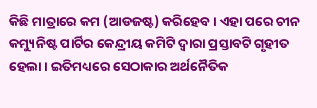କିଛି ମାତ୍ରାରେ କମ (ଆଡଜଷ୍ଟ) କରିହେବ । ଏହା ପରେ ଚୀନ କମ୍ୟୁନିଷ୍ଟ ପାର୍ଟିର କେନ୍ଦ୍ରୀୟ କମିଟି ଦ୍ୱାରା ପ୍ରସ୍ତାବଟି ଗୃହୀତ ହେଲା । ଇତିମଧ୍ୟରେ ସେଠାକାର ଅର୍ଥନୈତିକ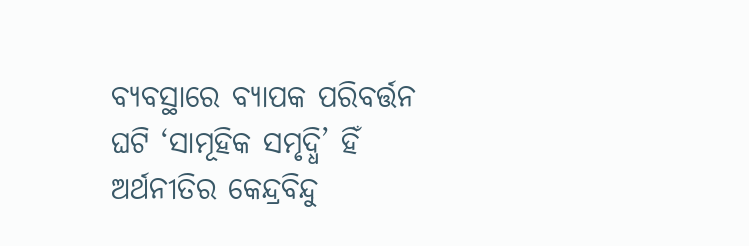ବ୍ୟବସ୍ଥାରେ ବ୍ୟାପକ ପରିବର୍ତ୍ତନ ଘଟି ‘ସାମୂହିକ ସମୃଦ୍ଧି’ ହିଁ ଅର୍ଥନୀତିର କେନ୍ଦ୍ରବିନ୍ଦୁ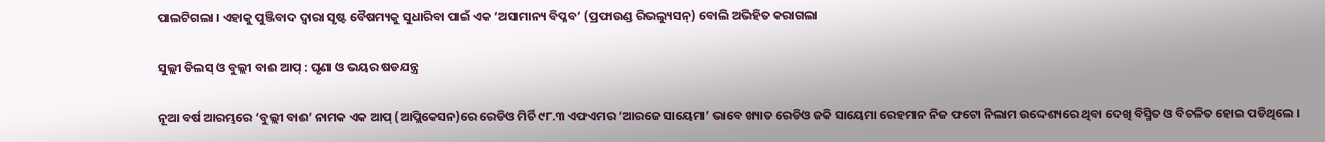ପାଲଟିଗଲା । ଏହାକୁ ପୁଞ୍ଜିବାଦ ଦ୍ୱାରା ସୃଷ୍ଟ ବୈଷମ୍ୟକୁ ସୁଧାରିବା ପାଇଁ ଏକ ‘ଅସାମାନ୍ୟ ବିପ୍ଳବ’ (ପ୍ରଫାଉଣ୍ଡ ରିଭଲ୍ୟୁସନ୍) ବୋଲି ଅଭିହିତ କରାଗଲା

ସୁଲ୍ଲୀ ଡିଲସ୍ ଓ ବୁଲ୍ଲୀ ବାଈ ଆପ୍ : ଘୃଣା ଓ ଭୟର ଷଡଯନ୍ତ୍ର

ନୂଆ ବର୍ଷ ଆରମ୍ଭରେ ‘ବୁଲ୍ଲୀ ବାଈ’ ନାମକ ଏକ ଆପ୍ (ଆପ୍ଲିକେସନ)ରେ ରେଡିଓ ମିର୍ଚି ୯୮.୩ ଏଫଏମର ‘ଆରଜେ ସାୟେମା’ ଭାବେ ଖ୍ୟାତ ରେଡିଓ ଜକି ସାୟେମା ରେହମାନ ନିଜ ଫଟୋ ନିଲାମ ଉଦ୍ଦେଶ୍ୟରେ ଥିବା ଦେଖି ବିସ୍ମିତ ଓ ବିଚଳିତ ହୋଇ ପଡିଥିଲେ ।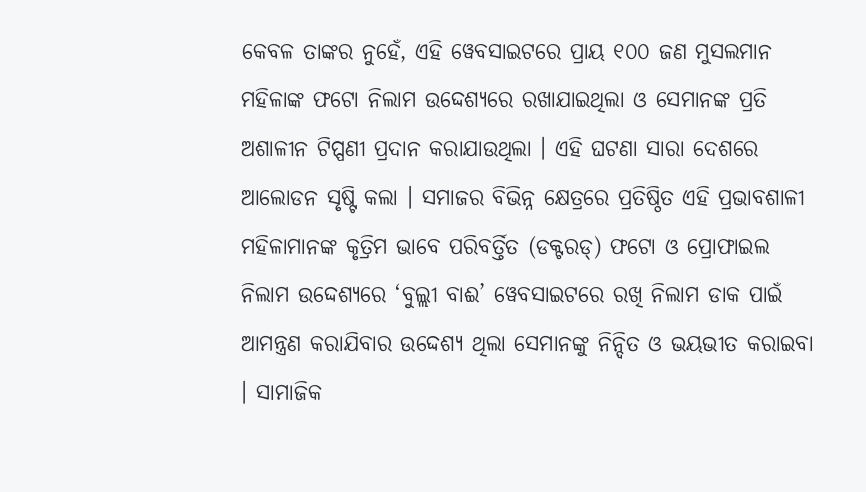କେବଳ ତାଙ୍କର ନୁହେଁ, ଏହି ୱେବସାଇଟରେ ପ୍ରାୟ ୧୦୦ ଜଣ ମୁସଲମାନ ମହିଳାଙ୍କ ଫଟୋ ନିଲାମ ଉଦ୍ଦେଶ୍ୟରେ ରଖାଯାଇଥିଲା ଓ ସେମାନଙ୍କ ପ୍ରତି ଅଶାଳୀନ ଟିପ୍ପଣୀ ପ୍ରଦାନ କରାଯାଉଥିଲା । ଏହି ଘଟଣା ସାରା ଦେଶରେ ଆଲୋଡନ ସୃଷ୍ଟି କଲା । ସମାଜର ବିଭିନ୍ନ କ୍ଷେତ୍ରରେ ପ୍ରତିଷ୍ଠିତ ଏହି ପ୍ରଭାବଶାଳୀ ମହିଳାମାନଙ୍କ କୃତ୍ରିମ ଭାବେ ପରିବର୍ତ୍ତିତ (ଡକ୍ଟରଡ୍) ଫଟୋ ଓ ପ୍ରୋଫାଇଲ ନିଲାମ ଉଦ୍ଦେଶ୍ୟରେ ‘ବୁଲ୍ଲୀ ବାଈ’ ୱେବସାଇଟରେ ରଖି ନିଲାମ ଡାକ ପାଇଁ ଆମନ୍ତ୍ରଣ କରାଯିବାର ଉଦ୍ଦେଶ୍ୟ ଥିଲା ସେମାନଙ୍କୁ ନିନ୍ଦିତ ଓ ଭୟଭୀତ କରାଇବା । ସାମାଜିକ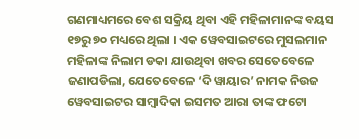ଗଣମାଧ୍ୟମରେ ବେଶ ସକ୍ରିୟ ଥିବା ଏହି ମହିଳାମାନଙ୍କ ବୟସ ୧୭ରୁ ୭୦ ମଧ୍ୟରେ ଥିଲା । ଏକ ୱେବସାଇଟରେ ମୁସଲମାନ ମହିଳାଙ୍କ ନିଲାମ ଡକା ଯାଉଥିବା ଖବର ସେତେବେଳେ ଜଣାପଡିଲା, ଯେତେବେଳେ ‘ଦି ୱାୟାର’ ନାମକ ନିଉଜ ୱେବସାଇଟର ସାମ୍ୱାଦିକା ଇସମତ ଆରା ତାଙ୍କ ଫଟୋ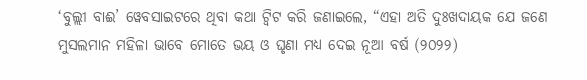‘ବୁଲ୍ଲୀ ବାଈ’ ୱେବସାଇଟରେ ଥିବା କଥା ଟ୍ୱିଟ କରି ଜଣାଇଲେ, “ଏହା ଅତି ଦୁଃଖଦାୟକ ଯେ ଜଣେ ମୁସଲମାନ ମହିଳା ଭାବେ ମୋତେ ଭୟ ଓ ଘୃଣା ମଧ୍ୟ ଦେଇ ନୂଆ ବର୍ଷ (୨୦୨୨)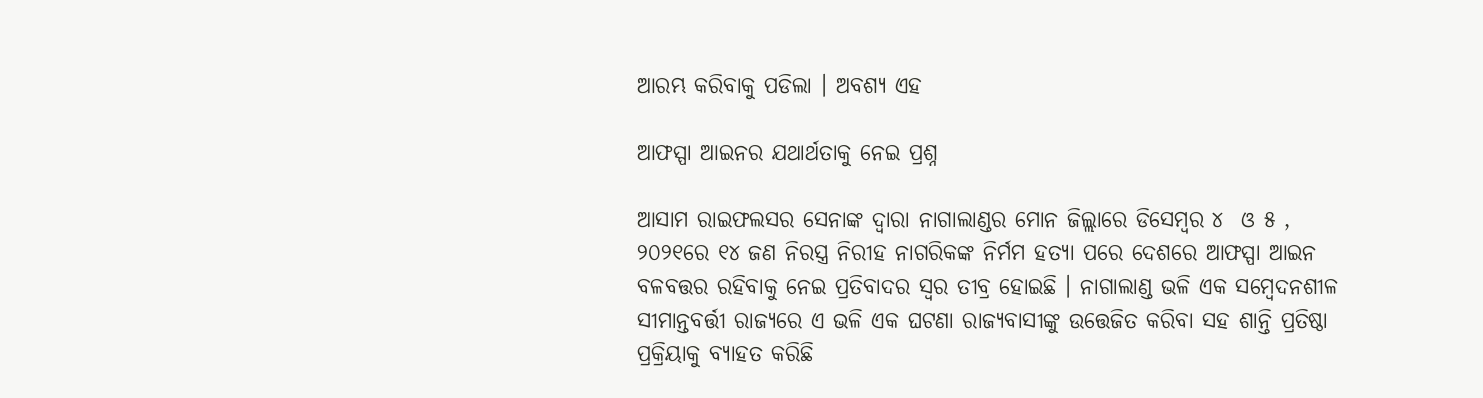ଆରମ୍ଭ କରିବାକୁ ପଡିଲା । ଅବଶ୍ୟ ଏହ

ଆଫସ୍ପା ଆଇନର ଯଥାର୍ଥତାକୁ ନେଇ ପ୍ରଶ୍ନ

ଆସାମ ରାଇଫଲସର ସେନାଙ୍କ ଦ୍ୱାରା ନାଗାଲାଣ୍ଡର ମୋନ ଜିଲ୍ଲାରେ ଡିସେମ୍ୱର ୪  ଓ ୫ , ୨୦୨୧ରେ ୧୪ ଜଣ ନିରସ୍ତ୍ର ନିରୀହ ନାଗରିକଙ୍କ ନିର୍ମମ ହତ୍ୟା ପରେ ଦେଶରେ ଆଫସ୍ପା ଆଇନ ବଳବତ୍ତର ରହିବାକୁ ନେଇ ପ୍ରତିବାଦର ସ୍ୱର ତୀବ୍ର ହୋଇଛି । ନାଗାଲାଣ୍ଡ ଭଳି ଏକ ସମ୍ୱେଦନଶୀଳ ସୀମାନ୍ତବର୍ତ୍ତୀ ରାଜ୍ୟରେ ଏ ଭଳି ଏକ ଘଟଣା ରାଜ୍ୟବାସୀଙ୍କୁ ଉତ୍ତେଜିତ କରିବା ସହ ଶାନ୍ତି ପ୍ରତିଷ୍ଠା ପ୍ରକ୍ରିୟାକୁ ବ୍ୟାହତ କରିଛି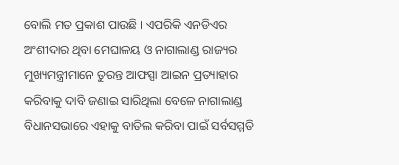ବୋଲି ମତ ପ୍ରକାଶ ପାଉଛି । ଏପରିକି ଏନଡିଏର ଅଂଶୀଦାର ଥିବା ମେଘାଳୟ ଓ ନାଗାଲାଣ୍ଡ ରାଜ୍ୟର ମୁଖ୍ୟମନ୍ତ୍ରୀମାନେ ତୁରନ୍ତ ଆଫସ୍ପା ଆଇନ ପ୍ରତ୍ୟାହାର କରିବାକୁ ଦାବି ଜଣାଇ ସାରିଥିଲା ବେଳେ ନାଗାଲାଣ୍ଡ ବିଧାନସଭାରେ ଏହାକୁ ବାତିଲ କରିବା ପାଇଁ ସର୍ବସମ୍ମତି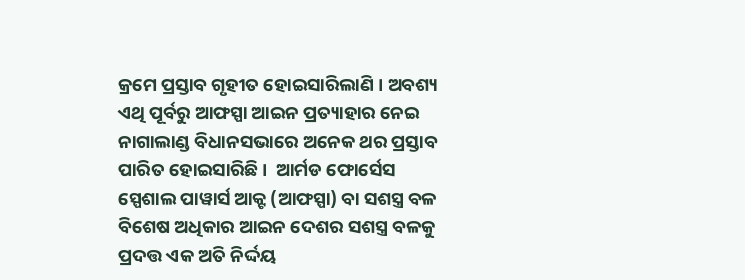କ୍ରମେ ପ୍ରସ୍ତାବ ଗୃହୀତ ହୋଇସାରିଲାଣି । ଅବଶ୍ୟ ଏଥି ପୂର୍ବରୁ ଆଫସ୍ପା ଆଇନ ପ୍ରତ୍ୟାହାର ନେଇ ନାଗାଲାଣ୍ଡ ବିଧାନସଭାରେ ଅନେକ ଥର ପ୍ରସ୍ତାବ ପାରିତ ହୋଇସାରିଛି ।  ଆର୍ମଡ ଫୋର୍ସେସ ସ୍ପେଶାଲ ପାୱାର୍ସ ଆକ୍ଟ (ଆଫସ୍ପା) ବା ସଶସ୍ତ୍ର ବଳ ବିଶେଷ ଅଧିକାର ଆଇନ ଦେଶର ସଶସ୍ତ୍ର ବଳକୁ ପ୍ରଦତ୍ତ ଏକ ଅତି ନିର୍ଦ୍ଦୟ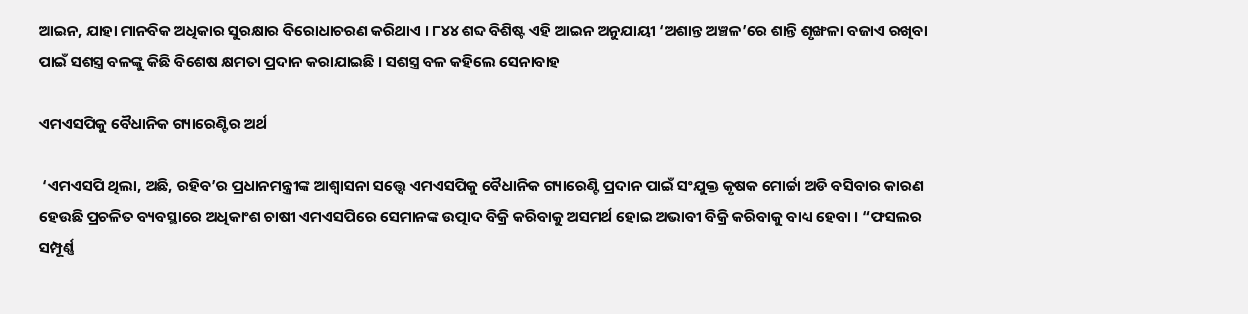ଆଇନ, ଯାହା ମାନବିକ ଅଧିକାର ସୁରକ୍ଷାର ବିରୋଧାଚରଣ କରିଥାଏ । ୮୪୪ ଶବ୍ଦ ବିଶିଷ୍ଟ ଏହି ଆଇନ ଅନୁଯାୟୀ ‘ଅଶାନ୍ତ ଅଞ୍ଚଳ’ରେ ଶାନ୍ତି ଶୃଙ୍ଖଳା ବଜାଏ ରଖିବା ପାଇଁ ସଶସ୍ତ୍ର ବଳଙ୍କୁ କିଛି ବିଶେଷ କ୍ଷମତା ପ୍ରଦାନ କରାଯାଇଛି । ସଶସ୍ତ୍ର ବଳ କହିଲେ ସେନାବାହ

ଏମଏସପିକୁ ବୈଧାନିକ ଗ୍ୟାରେଣ୍ଟିର ଅର୍ଥ

 ‘ଏମଏସପି ଥିଲା, ଅଛି, ରହିବ’ର ପ୍ରଧାନମନ୍ତ୍ରୀଙ୍କ ଆଶ୍ୱାସନା ସତ୍ତ୍ୱେ ଏମଏସପିକୁ ବୈଧାନିକ ଗ୍ୟାରେଣ୍ଟି ପ୍ରଦାନ ପାଇଁ ସଂଯୁକ୍ତ କୃଷକ ମୋର୍ଚ୍ଚା ଅଡି ବସିବାର କାରଣ ହେଉଛି ପ୍ରଚଳିତ ବ୍ୟବସ୍ଥାରେ ଅଧିକାଂଶ ଚାଷୀ ଏମଏସପିରେ ସେମାନଙ୍କ ଉତ୍ପାଦ ବିକ୍ରି କରିବାକୁ ଅସମର୍ଥ ହୋଇ ଅଭାବୀ ବିକ୍ରି କରିବାକୁ ବାଧ୍ୟ ହେବା । “ଫସଲର ସମ୍ପୂର୍ଣ୍ଣ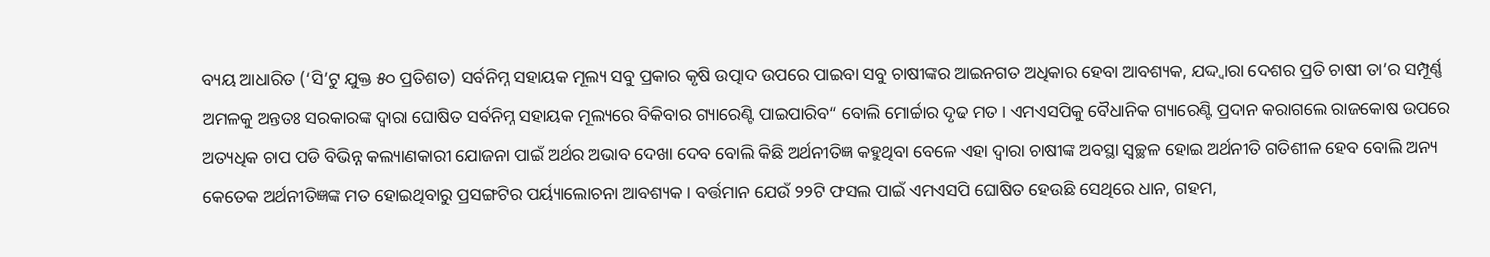ବ୍ୟୟ ଆଧାରିତ (‘ସି’ଟୁ ଯୁକ୍ତ ୫୦ ପ୍ରତିଶତ) ସର୍ବନିମ୍ନ ସହାୟକ ମୂଲ୍ୟ ସବୁ ପ୍ରକାର କୃଷି ଉତ୍ପାଦ ଉପରେ ପାଇବା ସବୁ ଚାଷୀଙ୍କର ଆଇନଗତ ଅଧିକାର ହେବା ଆବଶ୍ୟକ, ଯଦ୍ଦ୍ୱାରା ଦେଶର ପ୍ରତି ଚାଷୀ ତା’ର ସମ୍ପୂର୍ଣ୍ଣ ଅମଳକୁ ଅନ୍ତତଃ ସରକାରଙ୍କ ଦ୍ୱାରା ଘୋଷିତ ସର୍ବନିମ୍ନ ସହାୟକ ମୂଲ୍ୟରେ ବିକିବାର ଗ୍ୟାରେଣ୍ଟି ପାଇପାରିବ“ ବୋଲି ମୋର୍ଚ୍ଚାର ଦୃଢ ମତ । ଏମଏସପିକୁ ବୈଧାନିକ ଗ୍ୟାରେଣ୍ଟି ପ୍ରଦାନ କରାଗଲେ ରାଜକୋଷ ଉପରେ ଅତ୍ୟଧିକ ଚାପ ପଡି ବିଭିନ୍ନ କଲ୍ୟାଣକାରୀ ଯୋଜନା ପାଇଁ ଅର୍ଥର ଅଭାବ ଦେଖା ଦେବ ବୋଲି କିଛି ଅର୍ଥନୀତିଜ୍ଞ କହୁଥିବା ବେଳେ ଏହା ଦ୍ୱାରା ଚାଷୀଙ୍କ ଅବସ୍ଥା ସ୍ୱଚ୍ଛଳ ହୋଇ ଅର୍ଥନୀତି ଗତିଶୀଳ ହେବ ବୋଲି ଅନ୍ୟ କେତେକ ଅର୍ଥନୀତିଜ୍ଞଙ୍କ ମତ ହୋଇଥିବାରୁ ପ୍ରସଙ୍ଗଟିର ପର୍ୟ୍ୟାଲୋଚନା ଆବଶ୍ୟକ । ବର୍ତ୍ତମାନ ଯେଉଁ ୨୨ଟି ଫସଲ ପାଇଁ ଏମଏସପି ଘୋଷିତ ହେଉଛି ସେଥିରେ ଧାନ, ଗହମ,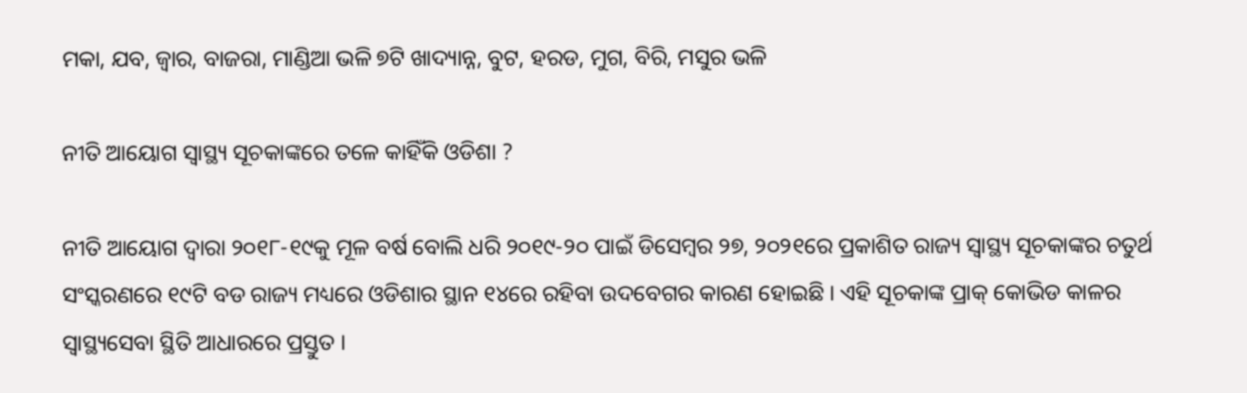ମକା, ଯବ, ଜ୍ୱାର, ବାଜରା, ମାଣ୍ଡିଆ ଭଳି ୭ଟି ଖାଦ୍ୟାନ୍ନ, ବୁଟ, ହରଡ, ମୁଗ, ବିରି, ମସୁର ଭଳି

ନୀତି ଆୟୋଗ ସ୍ୱାସ୍ଥ୍ୟ ସୂଚକାଙ୍କରେ ତଳେ କାହିଁକି ଓଡିଶା ?

ନୀତି ଆୟୋଗ ଦ୍ୱାରା ୨୦୧୮-୧୯କୁ ମୂଳ ବର୍ଷ ବୋଲି ଧରି ୨୦୧୯-୨୦ ପାଇଁ ଡିସେମ୍ୱର ୨୭, ୨୦୨୧ରେ ପ୍ରକାଶିତ ରାଜ୍ୟ ସ୍ୱାସ୍ଥ୍ୟ ସୂଚକାଙ୍କର ଚତୁର୍ଥ ସଂସ୍କରଣରେ ୧୯ଟି ବଡ ରାଜ୍ୟ ମଧ୍ୟରେ ଓଡିଶାର ସ୍ଥାନ ୧୪ରେ ରହିବା ଉଦବେଗର କାରଣ ହୋଇଛି । ଏହି ସୂଚକାଙ୍କ ପ୍ରାକ୍ କୋଭିଡ କାଳର ସ୍ୱାସ୍ଥ୍ୟସେବା ସ୍ଥିତି ଆଧାରରେ ପ୍ରସ୍ତୁତ ।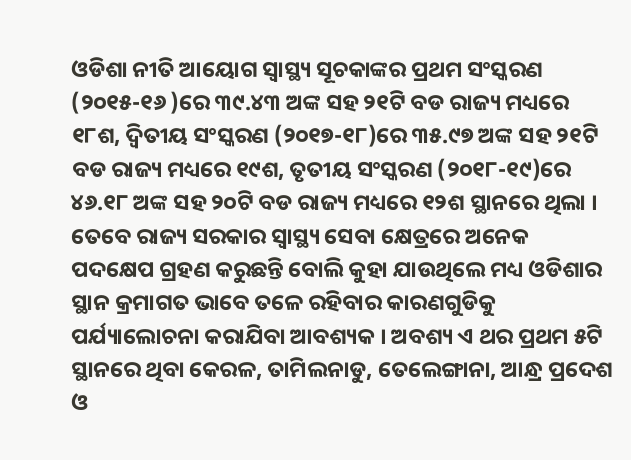ଓଡିଶା ନୀତି ଆୟୋଗ ସ୍ୱାସ୍ଥ୍ୟ ସୂଚକାଙ୍କର ପ୍ରଥମ ସଂସ୍କରଣ (୨୦୧୫-୧୬ )ରେ ୩୯.୪୩ ଅଙ୍କ ସହ ୨୧ଟି ବଡ ରାଜ୍ୟ ମଧ୍ୟରେ ୧୮ଶ, ଦ୍ୱିତୀୟ ସଂସ୍କରଣ (୨୦୧୭-୧୮)ରେ ୩୫.୯୭ ଅଙ୍କ ସହ ୨୧ଟି ବଡ ରାଜ୍ୟ ମଧ୍ୟରେ ୧୯ଶ, ତୃତୀୟ ସଂସ୍କରଣ (୨୦୧୮-୧୯)ରେ ୪୬.୧୮ ଅଙ୍କ ସହ ୨୦ଟି ବଡ ରାଜ୍ୟ ମଧ୍ୟରେ ୧୨ଶ ସ୍ଥାନରେ ଥିଲା । ତେବେ ରାଜ୍ୟ ସରକାର ସ୍ୱାସ୍ଥ୍ୟ ସେବା କ୍ଷେତ୍ରରେ ଅନେକ ପଦକ୍ଷେପ ଗ୍ରହଣ କରୁଛନ୍ତି ବୋଲି କୁହା ଯାଉଥିଲେ ମଧ୍ୟ ଓଡିଶାର ସ୍ଥାନ କ୍ରମାଗତ ଭାବେ ତଳେ ରହିବାର କାରଣଗୁଡିକୁ ପର୍ଯ୍ୟାଲୋଚନା କରାଯିବା ଆବଶ୍ୟକ । ଅବଶ୍ୟ ଏ ଥର ପ୍ରଥମ ୫ଟି ସ୍ଥାନରେ ଥିବା କେରଳ, ତାମିଲନାଡୁ, ତେଲେଙ୍ଗାନା, ଆନ୍ଧ୍ର ପ୍ରଦେଶ ଓ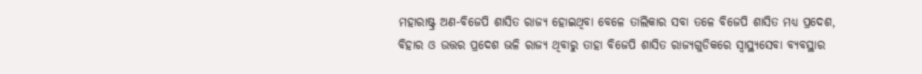ମହାରାଷ୍ଟ୍ର ଅଣ-ବିଜେପି ଶାସିତ ରାଜ୍ୟ ହୋଇଥିବା ବେଳେ ତାଲିକାର ସବା ତଳେ ବିଜେପି ଶାସିତ ମଧ୍ୟ ପ୍ରଦେଶ, ବିହାର ଓ ଉତ୍ତର ପ୍ରଦେଶ ଭଳି ରାଜ୍ୟ ଥିବାରୁ ତାହା ବିଜେପି ଶାସିତ ରାଜ୍ୟଗୁଡିକରେ ସ୍ୱାସ୍ଥ୍ୟସେବା ବ୍ୟବସ୍ଥାର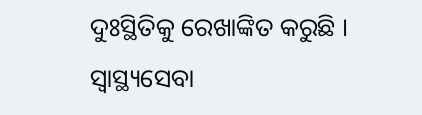ଦୁଃସ୍ଥିତିକୁ ରେଖାଙ୍କିତ କରୁଛି । ସ୍ୱାସ୍ଥ୍ୟସେବା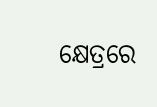କ୍ଷେତ୍ରରେ